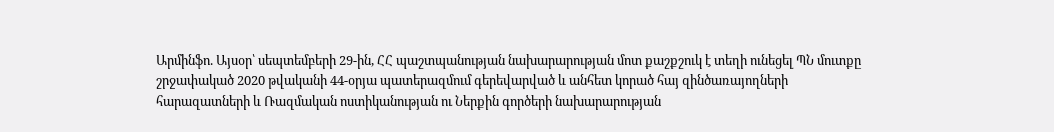Արմինֆո. Այսօր՝ սեպտեմբերի 29-ին, ՀՀ պաշտպանության նախարարության մոտ քաշքշուկ է տեղի ունեցել ՊՆ մուտքը շրջափակած 2020 թվականի 44-օրյա պատերազմում գերեվարված և անհետ կորած հայ զինծառայողների հարազատների և Ռազմական ոստիկանության ու Ներքին գործերի նախարարության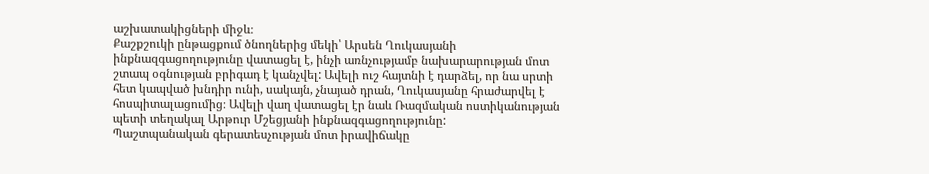աշխատակիցների միջև։
Քաշքշուկի ընթացքում ծնողներից մեկի՝ Արսեն Ղուկասյանի ինքնազգացողությունը վատացել է, ինչի առնչությամբ նախարարության մոտ շտապ օգնության բրիգադ է կանչվել: Ավելի ուշ հայտնի է դարձել, որ նա սրտի հետ կապված խնդիր ունի, սակայն, չնայած դրան, Ղուկասյանը հրաժարվել է հոսպիտալացումից։ Ավելի վաղ վատացել էր նաև Ռազմական ոստիկանության պետի տեղակալ Արթուր Մշեցյանի ինքնազգացողությունը:
Պաշտպանական գերատեսչության մոտ իրավիճակը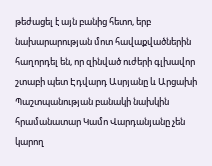թեժացել է այն բանից հետո, երբ նախարարության մոտ հավաքվածներին հաղորդել են, որ զինված ուժերի գլխավոր շտաբի պետ Էդվարդ Ասրյանը և Արցախի Պաշտպանության բանակի նախկին հրամանատար Կամո Վարդանյանը չեն կարող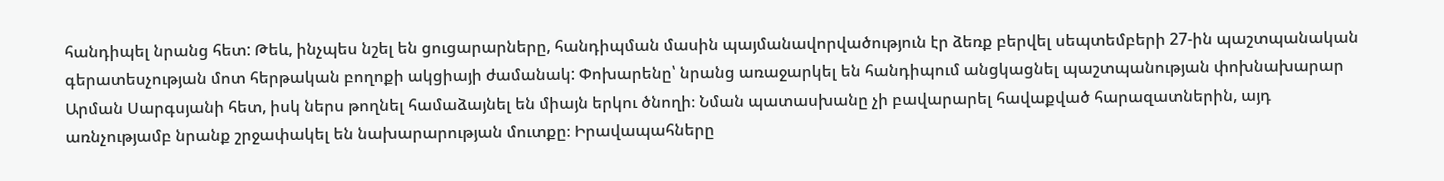հանդիպել նրանց հետ: Թեև, ինչպես նշել են ցուցարարները, հանդիպման մասին պայմանավորվածություն էր ձեռք բերվել սեպտեմբերի 27-ին պաշտպանական գերատեսչության մոտ հերթական բողոքի ակցիայի ժամանակ: Փոխարենը՝ նրանց առաջարկել են հանդիպում անցկացնել պաշտպանության փոխնախարար Արման Սարգսյանի հետ, իսկ ներս թողնել համաձայնել են միայն երկու ծնողի։ Նման պատասխանը չի բավարարել հավաքված հարազատներին, այդ առնչությամբ նրանք շրջափակել են նախարարության մուտքը։ Իրավապահները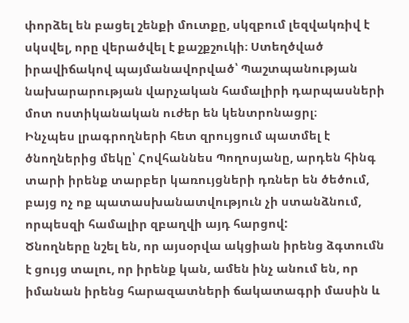փորձել են բացել շենքի մուտքը, սկզբում լեզվակռիվ է սկսվել, որը վերածվել է քաշքշուկի։ Ստեղծված իրավիճակով պայմանավորված՝ Պաշտպանության նախարարության վարչական համալիրի դարպասների մոտ ոստիկանական ուժեր են կենտրոնացրլ։
Ինչպես լրագրողների հետ զրույցում պատմել է ծնողներից մեկը՝ Հովհաննես Պողոսյանը, արդեն հինգ տարի իրենք տարբեր կառույցների դռներ են ծեծում, բայց ոչ ոք պատասխանատվություն չի ստանձնում, որպեսզի համալիր զբաղվի այդ հարցով:
Ծնողները նշել են, որ այսօրվա ակցիան իրենց ձգտումն է ցույց տալու, որ իրենք կան, ամեն ինչ անում են, որ իմանան իրենց հարազատների ճակատագրի մասին և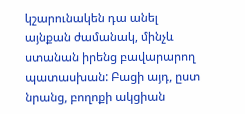կշարունակեն դա անել այնքան ժամանակ, մինչև ստանան իրենց բավարարող պատասխան: Բացի այդ, ըստ նրանց, բողոքի ակցիան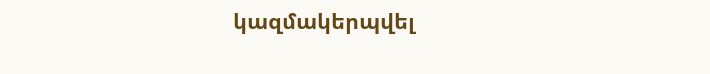կազմակերպվել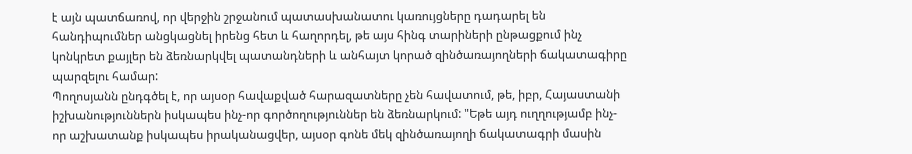է այն պատճառով, որ վերջին շրջանում պատասխանատու կառույցները դադարել են հանդիպումներ անցկացնել իրենց հետ և հաղորդել, թե այս հինգ տարիների ընթացքում ինչ կոնկրետ քայլեր են ձեռնարկվել պատանդների և անհայտ կորած զինծառայողների ճակատագիրը պարզելու համար:
Պողոսյանն ընդգծել է, որ այսօր հավաքված հարազատները չեն հավատում, թե, իբր, Հայաստանի իշխանություններն իսկապես ինչ-որ գործողություններ են ձեռնարկում: "Եթե այդ ուղղությամբ ինչ-որ աշխատանք իսկապես իրականացվեր, այսօր գոնե մեկ զինծառայողի ճակատագրի մասին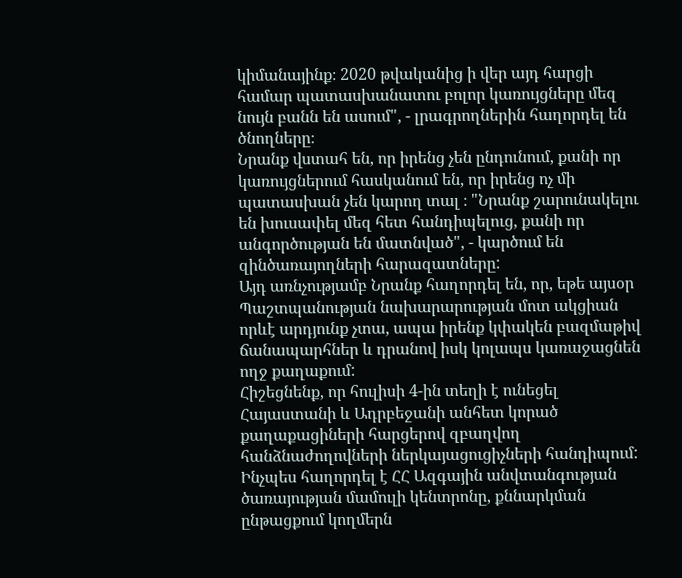կիմանայինք։ 2020 թվականից ի վեր այդ հարցի համար պատասխանատու բոլոր կառույցները մեզ նույն բանն են ասում", - լրագրողներին հաղորդել են ծնողները։
Նրանք վստահ են, որ իրենց չեն ընդունում, քանի որ կառույցներում հասկանում են, որ իրենց ոչ մի պատասխան չեն կարող տալ ։ "Նրանք շարունակելու են խուսափել մեզ հետ հանդիպելուց, քանի որ անգործության են մատնված", - կարծում են զինծառայողների հարազատները:
Այդ առնչությամբ Նրանք հաղորդել են, որ, եթե այսօր Պաշտպանության նախարարության մոտ ակցիան որևէ արդյունք չտա, ապա իրենք կփակեն բազմաթիվ ճանապարհներ և դրանով իսկ կոլապս կառաջացնեն ողջ քաղաքում:
Հիշեցնենք, որ հուլիսի 4-ին տեղի է ունեցել Հայաստանի և Ադրբեջանի անհետ կորած քաղաքացիների հարցերով զբաղվող հանձնաժողովների ներկայացուցիչների հանդիպում: Ինչպես հաղորդել է ՀՀ Ազգային անվտանգության ծառայության մամուլի կենտրոնը, քննարկման ընթացքում կողմերն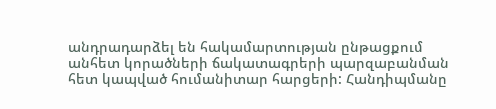անդրադարձել են հակամարտության ընթացքում անհետ կորածների ճակատագրերի պարզաբանման հետ կապված հումանիտար հարցերի: Հանդիպմանը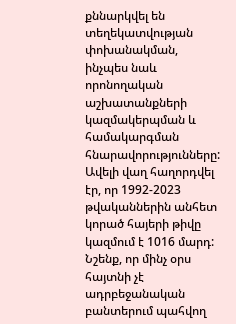քննարկվել են տեղեկատվության փոխանակման, ինչպես նաև որոնողական աշխատանքների կազմակերպման և համակարգման հնարավորությունները: Ավելի վաղ հաղորդվել էր, որ 1992-2023 թվականներին անհետ կորած հայերի թիվը կազմում է 1016 մարդ:
Նշենք, որ մինչ օրս հայտնի չէ ադրբեջանական բանտերում պահվող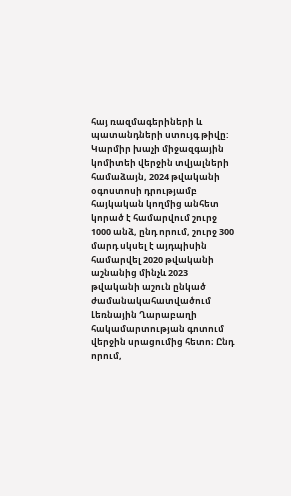հայ ռազմագերիների և պատանդների ստույգ թիվը: Կարմիր խաչի միջազգային կոմիտեի վերջին տվյալների համաձայն, 2024 թվականի օգոստոսի դրությամբ հայկական կողմից անհետ կորած է համարվում շուրջ 1000 անձ, ընդ որում, շուրջ 300 մարդ սկսել է այդպիսին համարվել 2020 թվականի աշնանից մինչև 2023 թվականի աշուն ընկած ժամանակահատվածում Լեռնային Ղարաբաղի հակամարտության գոտում վերջին սրացումից հետո։ Ընդ որում,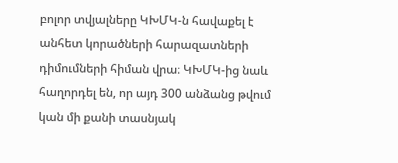բոլոր տվյալները ԿԽՄԿ-ն հավաքել է անհետ կորածների հարազատների դիմումների հիման վրա։ ԿԽՄԿ-ից նաև հաղորդել են, որ այդ 300 անձանց թվում կան մի քանի տասնյակ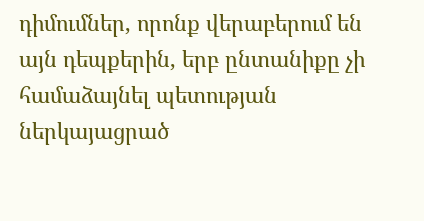դիմումներ, որոնք վերաբերում են այն դեպքերին, երբ ընտանիքը չի համաձայնել պետության ներկայացրած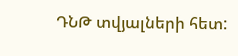ԴՆԹ տվյալների հետ: